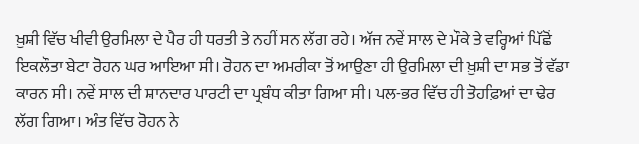ਖ਼ੁਸ਼ੀ ਵਿੱਚ ਖੀਵੀ ਉਰਮਿਲਾ ਦੇ ਪੈਰ ਹੀ ਧਰਤੀ ਤੇ ਨਹੀਂ ਸਨ ਲੱਗ ਰਹੇ। ਅੱਜ ਨਵੇਂ ਸਾਲ ਦੇ ਮੌਕੇ ਤੇ ਵਰ੍ਹਿਆਂ ਪਿੱਛੋਂ ਇਕਲੌਤਾ ਬੇਟਾ ਰੋਹਨ ਘਰ ਆਇਆ ਸੀ। ਰੋਹਨ ਦਾ ਅਮਰੀਕਾ ਤੋਂ ਆਉਣਾ ਹੀ ਉਰਮਿਲਾ ਦੀ ਖ਼ੁਸ਼ੀ ਦਾ ਸਭ ਤੋਂ ਵੱਡਾ ਕਾਰਨ ਸੀ। ਨਵੇਂ ਸਾਲ ਦੀ ਸ਼ਾਨਦਾਰ ਪਾਰਟੀ ਦਾ ਪ੍ਰਬੰਧ ਕੀਤਾ ਗਿਆ ਸੀ। ਪਲ-ਭਰ ਵਿੱਚ ਹੀ ਤੋਹਫ਼ਿਆਂ ਦਾ ਢੇਰ ਲੱਗ ਗਿਆ। ਅੰਤ ਵਿੱਚ ਰੋਹਨ ਨੇ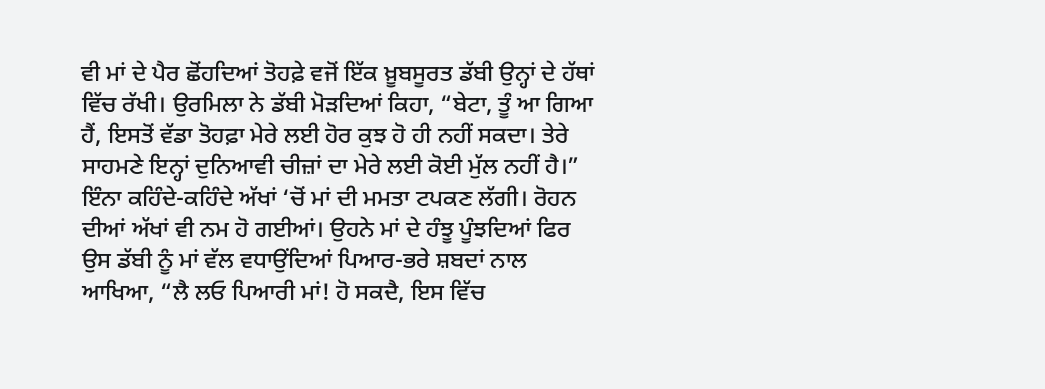ਵੀ ਮਾਂ ਦੇ ਪੈਰ ਛੋਂਹਦਿਆਂ ਤੋਹਫ਼ੇ ਵਜੋਂ ਇੱਕ ਖ਼ੂਬਸੂਰਤ ਡੱਬੀ ਉਨ੍ਹਾਂ ਦੇ ਹੱਥਾਂ ਵਿੱਚ ਰੱਖੀ। ਉਰਮਿਲਾ ਨੇ ਡੱਬੀ ਮੋੜਦਿਆਂ ਕਿਹਾ, “ਬੇਟਾ, ਤੂੰ ਆ ਗਿਆ ਹੈਂ, ਇਸਤੋਂ ਵੱਡਾ ਤੋਹਫ਼ਾ ਮੇਰੇ ਲਈ ਹੋਰ ਕੁਝ ਹੋ ਹੀ ਨਹੀਂ ਸਕਦਾ। ਤੇਰੇ ਸਾਹਮਣੇ ਇਨ੍ਹਾਂ ਦੁਨਿਆਵੀ ਚੀਜ਼ਾਂ ਦਾ ਮੇਰੇ ਲਈ ਕੋਈ ਮੁੱਲ ਨਹੀਂ ਹੈ।”
ਇੰਨਾ ਕਹਿੰਦੇ-ਕਹਿੰਦੇ ਅੱਖਾਂ ‘ਚੋਂ ਮਾਂ ਦੀ ਮਮਤਾ ਟਪਕਣ ਲੱਗੀ। ਰੋਹਨ ਦੀਆਂ ਅੱਖਾਂ ਵੀ ਨਮ ਹੋ ਗਈਆਂ। ਉਹਨੇ ਮਾਂ ਦੇ ਹੰਝੂ ਪੂੰਝਦਿਆਂ ਫਿਰ ਉਸ ਡੱਬੀ ਨੂੰ ਮਾਂ ਵੱਲ ਵਧਾਉਂਦਿਆਂ ਪਿਆਰ-ਭਰੇ ਸ਼ਬਦਾਂ ਨਾਲ ਆਖਿਆ, “ਲੈ ਲਓ ਪਿਆਰੀ ਮਾਂ! ਹੋ ਸਕਦੈ, ਇਸ ਵਿੱਚ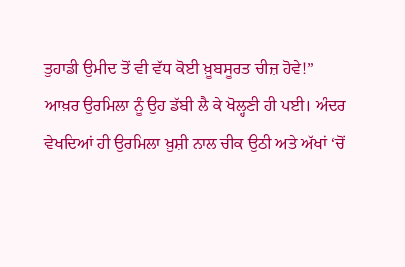ਤੁਹਾਡੀ ਉਮੀਦ ਤੋਂ ਵੀ ਵੱਧ ਕੋਈ ਖ਼ੂਬਸੂਰਤ ਚੀਜ਼ ਹੋਵੇ!”
ਆਖ਼ਰ ਉਰਮਿਲਾ ਨੂੰ ਉਹ ਡੱਬੀ ਲੈ ਕੇ ਖੋਲ੍ਹਣੀ ਹੀ ਪਈ। ਅੰਦਰ ਵੇਖਦਿਆਂ ਹੀ ਉਰਮਿਲਾ ਖ਼ੁਸ਼ੀ ਨਾਲ ਚੀਕ ਉਠੀ ਅਤੇ ਅੱਖਾਂ ‘ਚੋਂ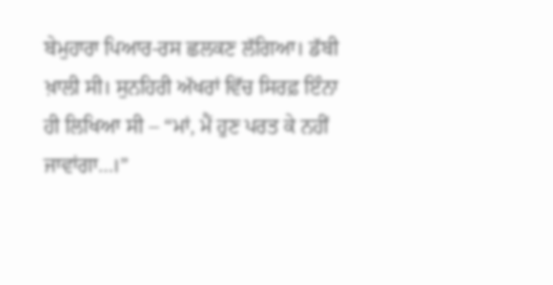ਬੇਮੁਹਾਰਾ ਪਿਆਰ-ਰਸ ਛਲਕਣ ਲੱਗਿਆ। ਡੱਬੀ ਖ਼ਾਲੀ ਸੀ। ਸੁਨਹਿਰੀ ਅੱਖਰਾਂ ਵਿੱਚ ਸਿਰਫ਼ ਇੰਨਾ ਹੀ ਲਿਖਿਆ ਸੀ – “ਮਾਂ, ਮੈਂ ਹੁਣ ਪਰਤ ਕੇ ਨਹੀਂ ਜਾਵਾਂਗਾ…।”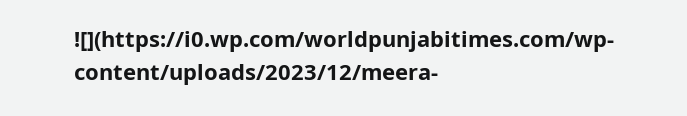![](https://i0.wp.com/worldpunjabitimes.com/wp-content/uploads/2023/12/meera-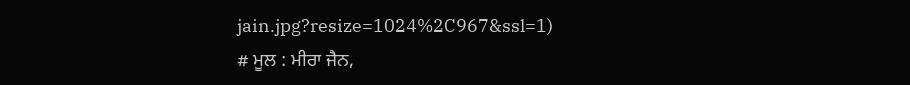jain.jpg?resize=1024%2C967&ssl=1)
# ਮੂਲ : ਮੀਰਾ ਜੈਨ,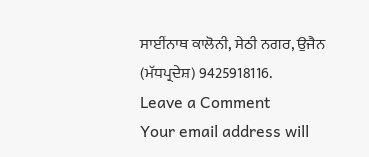ਸਾਈਂਨਾਥ ਕਾਲੋਨੀ, ਸੇਠੀ ਨਗਰ, ਉਜੈਨ (ਮੱਧਪ੍ਰਦੇਸ਼) 9425918116.
Leave a Comment
Your email address will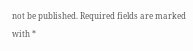not be published. Required fields are marked with *